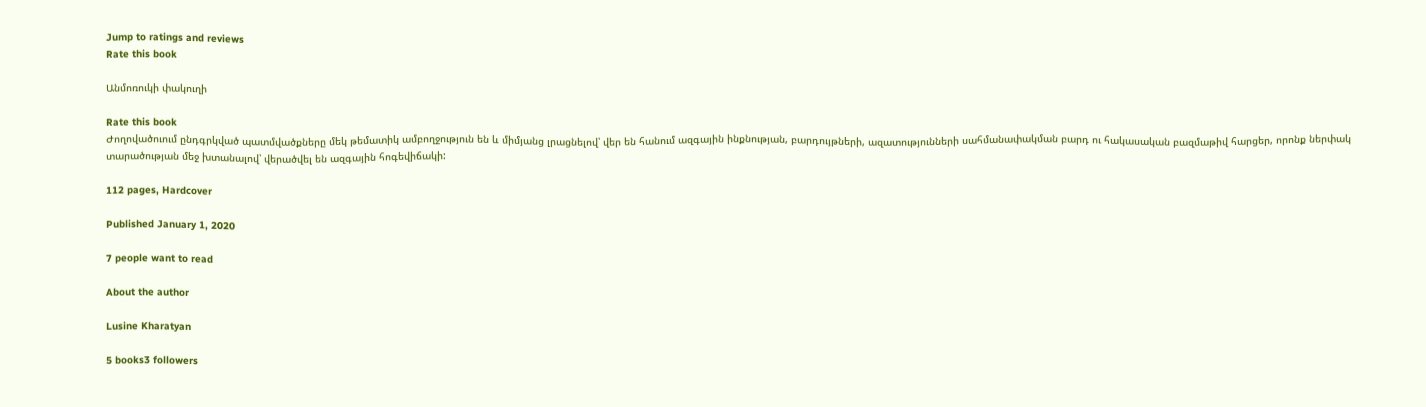Jump to ratings and reviews
Rate this book

Անմոռուկի փակուղի

Rate this book
Ժողովածուում ընդգրկված պատմվածքները մեկ թեմատիկ ամբողջություն են և միմյանց լրացնելով՝ վեր են հանում ազգային ինքնության, բարդույթների, ազատությունների սահմանափակման բարդ ու հակասական բազմաթիվ հարցեր, որոնք ներփակ տարածության մեջ խտանալով՝ վերածվել են ազգային հոգեվիճակի:

112 pages, Hardcover

Published January 1, 2020

7 people want to read

About the author

Lusine Kharatyan

5 books3 followers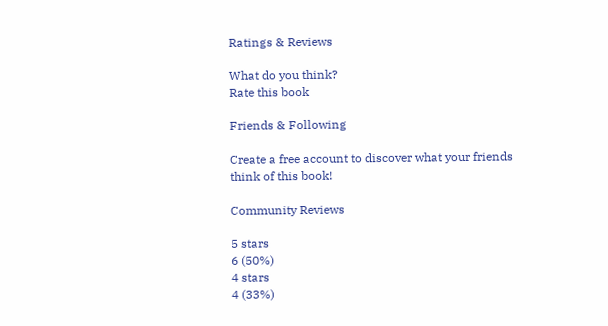Ratings & Reviews

What do you think?
Rate this book

Friends & Following

Create a free account to discover what your friends think of this book!

Community Reviews

5 stars
6 (50%)
4 stars
4 (33%)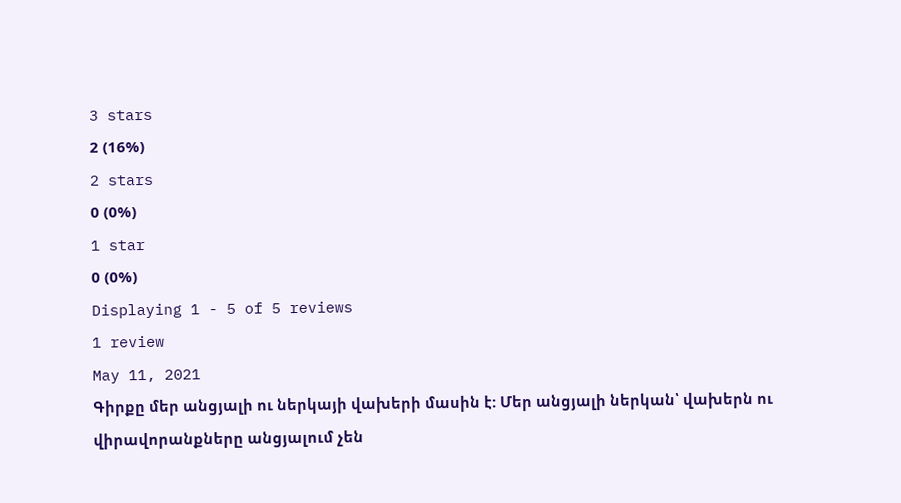3 stars
2 (16%)
2 stars
0 (0%)
1 star
0 (0%)
Displaying 1 - 5 of 5 reviews
1 review
May 11, 2021
Գիրքը մեր անցյալի ու ներկայի վախերի մասին է: Մեր անցյալի ներկան՝ վախերն ու վիրավորանքները անցյալում չեն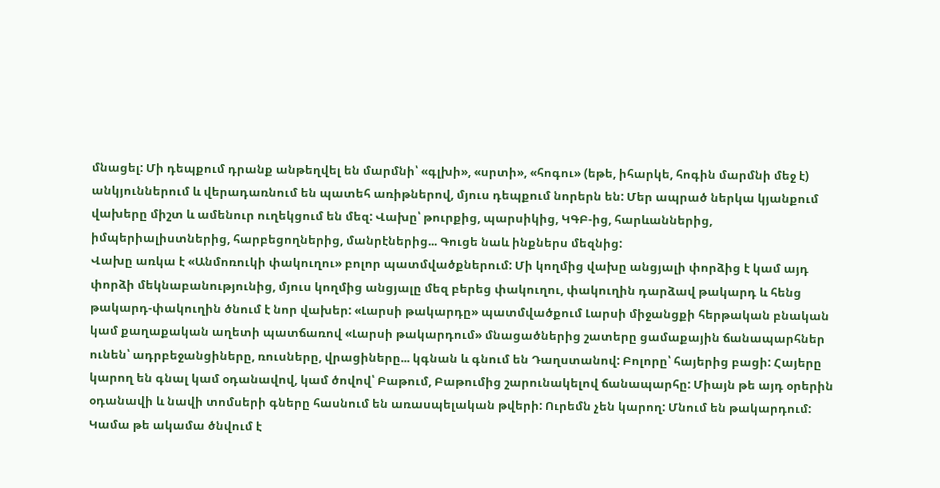մնացել: Մի դեպքում դրանք անթեղվել են մարմնի՝ «գլխի», «սրտի», «հոգու» (եթե, իհարկե, հոգին մարմնի մեջ է) անկյուններում և վերադառնում են պատեհ առիթներով, մյուս դեպքում նորերն են: Մեր ապրած ներկա կյանքում վախերը միշտ և ամենուր ուղեկցում են մեզ: Վախը՝ թուրքից, պարսիկից, ԿԳԲ-ից, հարևաններից, իմպերիալիստներից, հարբեցողներից, մանրէներից... Գուցե նաև ինքներս մեզնից:
Վախը առկա է «Անմոռուկի փակուղու» բոլոր պատմվածքներում: Մի կողմից վախը անցյալի փորձից է կամ այդ փորձի մեկնաբանությունից, մյուս կողմից անցյալը մեզ բերեց փակուղու, փակուղին դարձավ թակարդ և հենց թակարդ-փակուղին ծնում է նոր վախեր: «Լարսի թակարդը» պատմվածքում Լարսի միջանցքի հերթական բնական կամ քաղաքական աղետի պատճառով «Լարսի թակարդում» մնացածներից շատերը ցամաքային ճանապարհներ ունեն՝ ադրբեջանցիները, ռուսները, վրացիները... կգնան և գնում են Դաղստանով: Բոլորը՝ հայերից բացի: Հայերը կարող են գնալ կամ օդանավով, կամ ծովով՝ Բաթում, Բաթումից շարունակելով ճանապարհը: Միայն թե այդ օրերին օդանավի և նավի տոմսերի գները հասնում են առասպելական թվերի: Ուրեմն չեն կարող: Մնում են թակարդում: Կամա թե ակամա ծնվում է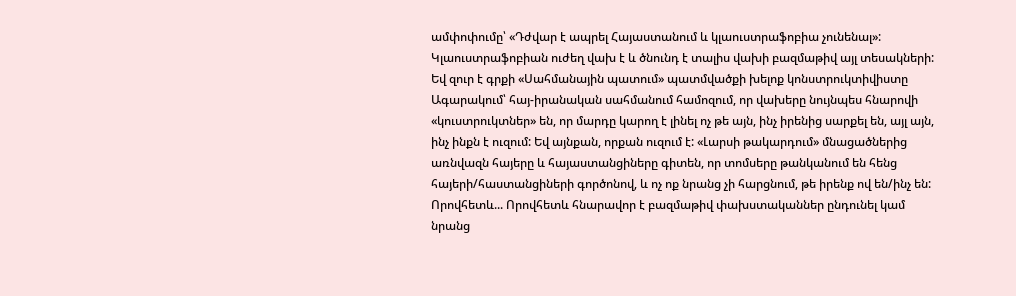ամփոփումը՝ «Դժվար է ապրել Հայաստանում և կլաուստրաֆոբիա չունենալ»: Կլաուստրաֆոբիան ուժեղ վախ է և ծնունդ է տալիս վախի բազմաթիվ այլ տեսակների: Եվ զուր է գրքի «Սահմանային պատում» պատմվածքի խելոք կոնստրուկտիվիստը Ագարակում՝ հայ-իրանական սահմանում համոզում, որ վախերը նույնպես հնարովի «կուստրուկտներ» են, որ մարդը կարող է լինել ոչ թե այն, ինչ իրենից սարքել են, այլ այն, ինչ ինքն է ուզում: Եվ այնքան, որքան ուզում է: «Լարսի թակարդում» մնացածներից առնվազն հայերը և հայաստանցիները գիտեն, որ տոմսերը թանկանում են հենց հայերի/հաստանցիների գործոնով, և ոչ ոք նրանց չի հարցնում, թե իրենք ով են/ինչ են: Որովհետև... Որովհետև հնարավոր է բազմաթիվ փախստականներ ընդունել կամ նրանց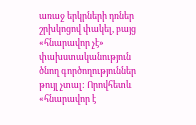առաջ երկրների դռներ շրխկոցով փակել, բայց «հնարավոր չէ» փախստականություն ծնող գործողություններ թույլ չտալ: Որովհետև «հնարավոր է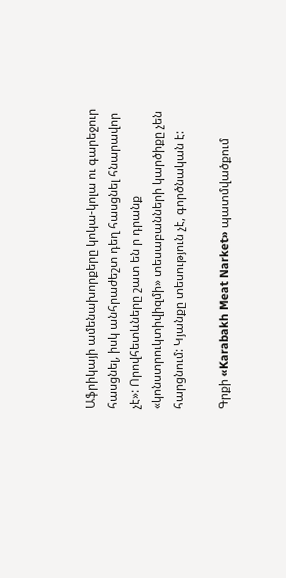Աֆրիկայի ամենախորքերը կոկա-կոլա ու գարեջուր հասցնել, իսկ անհրաժեշտ դեղ հասցնել հնարավոր չէ»: Որովհետևները շատ են ր դրանք «կոնստրուկտիվիզմի» տեսաբանների կարծիքը չեն հարցնում: Կյանքը տեսություն չէ, գործնական է:

Գրքի «Karabakh Meat Narket» պատմվածքում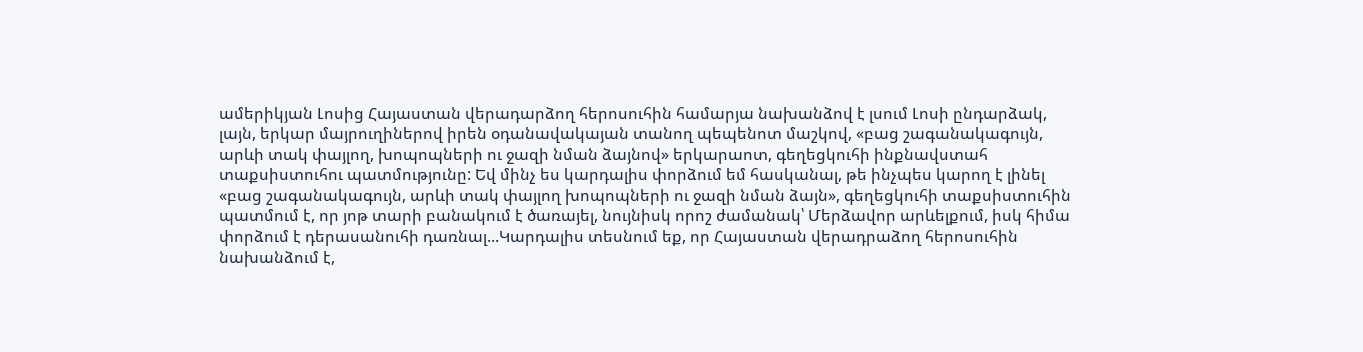ամերիկյան Լոսից Հայաստան վերադարձող հերոսուհին համարյա նախանձով է լսում Լոսի ընդարձակ, լայն, երկար մայրուղիներով իրեն օդանավակայան տանող պեպենոտ մաշկով, «բաց շագանակագույն, արևի տակ փայլող, խոպոպների ու ջազի նման ձայնով» երկարաոտ, գեղեցկուհի ինքնավստահ տաքսիստուհու պատմությունը: Եվ մինչ ես կարդալիս փորձում եմ հասկանալ, թե ինչպես կարող է լինել «բաց շագանակագույն, արևի տակ փայլող խոպոպների ու ջազի նման ձայն», գեղեցկուհի տաքսիստուհին պատմում է, որ յոթ տարի բանակում է ծառայել, նույնիսկ որոշ ժամանակ՝ Մերձավոր արևելքում, իսկ հիմա փորձում է դերասանուհի դառնալ...Կարդալիս տեսնում եք, որ Հայաստան վերադրաձող հերոսուհին նախանձում է,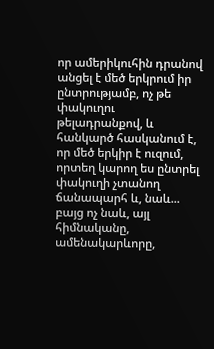որ ամերիկուհին դրանով անցել է մեծ երկրում իր ընտրությամբ, ոչ թե փակուղու թելադրանքով, և հանկարծ հասկանում է, որ մեծ երկիր է ուզում, որտեղ կարող ես ընտրել փակուղի չտանող ճանապարհ և, նաև... բայց ոչ նաև, այլ հիմնականը, ամենակարևորը,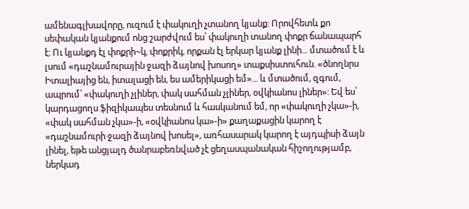ամենագլխավորը, ուզում է փակուղի չտանող կյանք: Որովհետև քո սեփական կյանքում ոնց շարժվում ես՝ փակուղի տանող փոքր ճանապարհ է: Ու կյանքդ էլ փոքրի~կ, փոքրիկ, որքան էլ երկար կյանք լինի... մտածում է և լսում «դաշնամուրային ջազի ձայնով խոսող» տաքսիստուհուն. «ծնողնրս Իտալիայից են, իտալացի են, ես ամերիկացի եմ»... և մտածում, զգում, ապրում՝ «փակուղի չլիներ, փակ սահման չլիներ, օվկիանոս լիներ»: Եվ ես՝ կարդացողս ֆիզիկապես տեսնում և հասկանում եմ, որ «փակուղի չկա»-ի, «փակ սահման չկա»-ի, «օվկիանոս կա»-ի» քաղաքացին կարող է «դաշնամուրի ջազի ձայնով խոսել», առհասարակ կարող է այդպիսի ձայն լինել, եթե անցյալդ ծանրաբեռնված չէ ցեղասպանական հիշողությամբ, ներկադ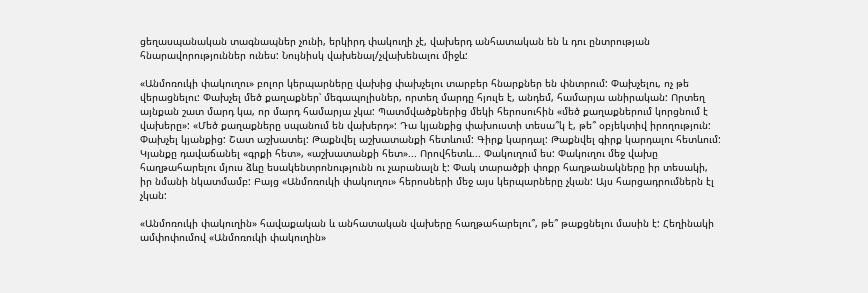ցեղասպանական տագնապներ չունի, երկիրդ փակուղի չէ, վախերդ անհատական են և դու ընտրության հնարավորություններ ունես: Նույնիսկ վախենալ/չվախենալու միջև:

«Անմոռուկի փակուղու» բոլոր կերպարները վախից փախչելու տարբեր հնարքներ են փնտրում: Փախչելու, ոչ թե վերացնելու: Փախչել մեծ քաղաքներ՝ մեգապոլիսներ, որտեղ մարդը հյուլե է, անդեմ, համարյա անիրական: Որտեղ այնքան շատ մարդ կա, որ մարդ համարյա չկա: Պատմվածքներից մեկի հերոսուհին «մեծ քաղաքներում կորցնում է վախերը»: «Մեծ քաղաքները սպանում են վախերդ»: Դա կյանքից փախուստի տեսա՞կ է, թե՞ օբյեկտիվ իրողություն: Փախչել կյանքից: Շատ աշխատել: Թաքնվել աշխատանքի հետևում: Գիրք կարդալ: Թաքնվել գիրք կարդալու հետևում: Կյանքը դավաճանել «գրքի հետ», «աշխատանքի հետ»... Որովհետև... Փակուղում ես: Փակուղու մեջ վախը հաղթահարելու մյուս ձևը եսակենտրոնությունն ու չարանալն է: Փակ տարածքի փոքր հաղթանակները իր տեսակի, իր նմանի նկատմամբ: Բայց «Անմոռուկի փակուղու» հերոսների մեջ այս կերպարները չկան: Այս հարցադրումներն էլ չկան:

«Անմոռուկի փակուղին» հավաքական և անհատական վախերը հաղթահարելու՞, թե՞ թաքցնելու մասին է: Հեղինակի ամփոփումով «Անմոռուկի փակուղին»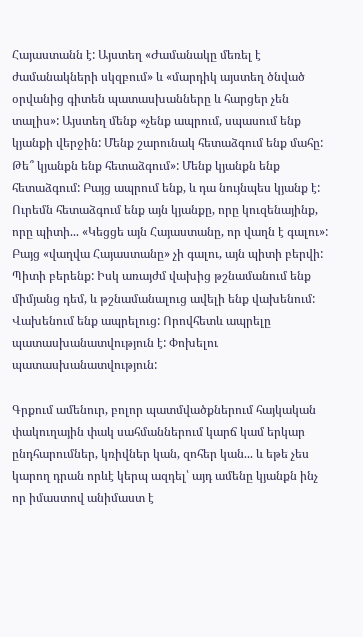Հայաստանն է: Այստեղ «Ժամանակը մեռել է ժամանակների սկզբում» և «մարդիկ այստեղ ծնված օրվանից գիտեն պատասխանները և հարցեր չեն տալիս»: Այստեղ մենք «չենք ապրում, սպասում ենք կյանքի վերջին: Մենք շարունակ հետաձգում ենք մահը: Թե՞ կյանքն ենք հետաձգում»: Մենք կյանքն ենք հետաձգում: Բայց ապրում ենք, և դա նույնպես կյանք է: Ուրեմն հետաձգում ենք այն կյանքը, որը կուզենայինք, որը պիտի... «Կեցցե այն Հայաստանը, որ վաղն է գալու»: Բայց «վաղվա Հայաստանը» չի գալու, այն պիտի բերվի: Պիտի բերենք: Իսկ առայժմ վախից թշնամանում ենք միմյանց դեմ, և թշնամանալուց ավելի ենք վախենում: Վախենում ենք ապրելուց: Որովհետև ապրելը պատասխանատվություն է: Փոխելու պատասխանատվություն:

Գրքում ամենուր, բոլոր պատմվածքներում հայկական փակուղային փակ սահմաններում կարճ կամ երկար ընդհարումներ, կռիվներ կան, զոհեր կան... և եթե չես կարող դրան որևէ կերպ ազդել՝ այդ ամենը կյանքն ինչ որ իմաստով անիմաստ է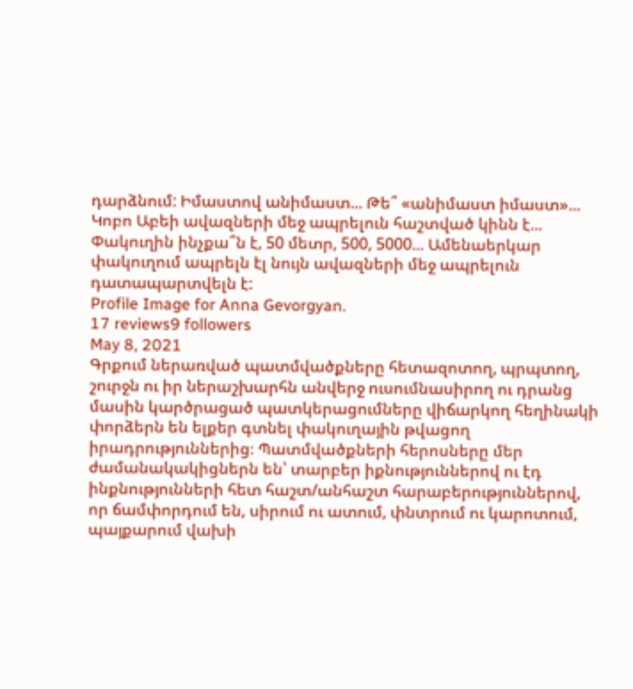դարձնում: Իմաստով անիմաստ... Թե՞ «անիմաստ իմաստ»... Կոբո Աբեի ավազների մեջ ապրելուն հաշտված կինն է... Փակուղին ինչքա՞ն է, 50 մետր, 500, 5000... Ամենաերկար փակուղում ապրելն էլ նույն ավազների մեջ ապրելուն դատապարտվելն է:
Profile Image for Anna Gevorgyan.
17 reviews9 followers
May 8, 2021
Գրքում ներառված պատմվածքները հետազոտող, պրպտող, շուրջն ու իր ներաշխարհն անվերջ ուսումնասիրող ու դրանց մասին կարծրացած պատկերացումները վիճարկող հեղինակի փորձերն են ելքեր գտնել փակուղային թվացող իրադրություններից։ Պատմվածքների հերոսները մեր ժամանակակիցներն են՝ տարբեր իքնություններով ու էդ ինքնությունների հետ հաշտ/անհաշտ հարաբերություններով, որ ճամփորդում են, սիրում ու ատում, փնտրում ու կարոտում, պայքարում վախի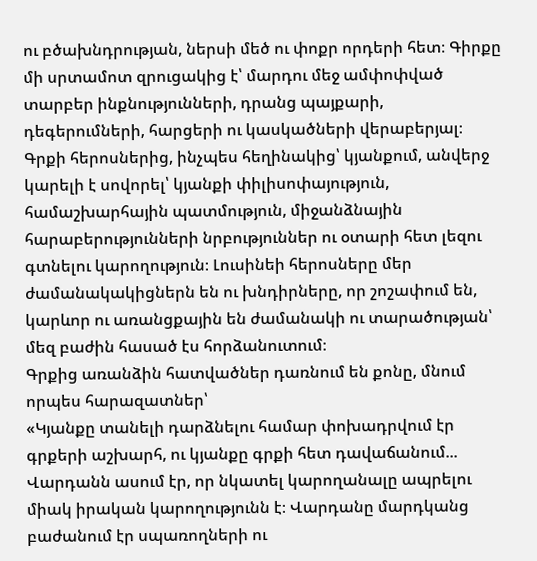ու բծախնդրության, ներսի մեծ ու փոքր որդերի հետ։ Գիրքը մի սրտամոտ զրուցակից է՝ մարդու մեջ ամփոփված տարբեր ինքնությունների, դրանց պայքարի, դեգերումների, հարցերի ու կասկածների վերաբերյալ։ Գրքի հերոսներից, ինչպես հեղինակից՝ կյանքում, անվերջ կարելի է սովորել՝ կյանքի փիլիսոփայություն, համաշխարհային պատմություն, միջանձնային հարաբերությունների նրբություններ ու օտարի հետ լեզու գտնելու կարողություն։ Լուսինեի հերոսները մեր ժամանակակիցներն են ու խնդիրները, որ շոշափում են, կարևոր ու առանցքային են ժամանակի ու տարածության՝ մեզ բաժին հասած էս հորձանուտում։
Գրքից առանձին հատվածներ դառնում են քոնը, մնում որպես հարազատներ՝
«Կյանքը տանելի դարձնելու համար փոխադրվում էր գրքերի աշխարհ, ու կյանքը գրքի հետ դավաճանում...
Վարդանն ասում էր, որ նկատել կարողանալը ապրելու միակ իրական կարողությունն է։ Վարդանը մարդկանց բաժանում էր սպառողների ու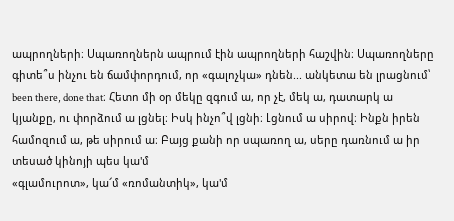ապրողների։ Սպառողներն ապրում էին ապրողների հաշվին։ Սպառողները գիտե՞ս ինչու են ճամփորդում, որ «գալոչկա» դնեն... անկետա են լրացնում՝ been there, done that։ Հետո մի օր մեկը զգում ա, որ չէ, մեկ ա, դատարկ ա կյանքը, ու փորձում ա լցնել։ Իսկ ինչո՞վ լցնի։ Լցնում ա սիրով։ Ինքն իրեն համոզում ա, թե սիրում ա։ Բայց քանի որ սպառող ա, սերը դառնում ա իր տեսած կինոյի պես կա'մ
«գլամուրոտ», կա՜մ «ռոմանտիկ», կա'մ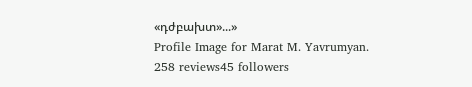«դժբախտ»...»
Profile Image for Marat M. Yavrumyan.
258 reviews45 followers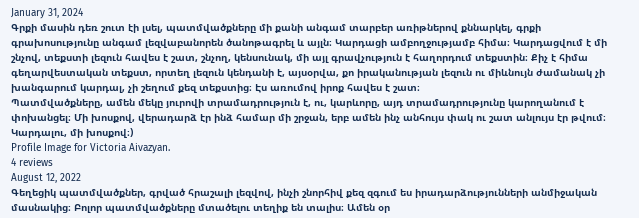January 31, 2024
Գրքի մասին դեռ շուտ էի լսել, պատմվածքները մի քանի անգամ տարբեր առիթներով քննարկել, գրքի գրախոսությունը անգամ լեզվաբանորեն ծանոթագրել և այլն։ Կարդացի ամբողջությամբ հիմա։ Կարդացվում է մի շնչով, տեքստի լեզուն հավես է շատ, շնչող, կենսունակ, մի այլ գրավչություն է հաղորդում տեքստին։ Քիչ է հիմա գեղարվեստական տեքստ, որտեղ լեզուն կենդանի է, այսօրվա, քո իրականության լեզուն ու միևնույն ժամանակ չի խանգարում կարդալ, չի շեղում քեզ տեքստից։ Էս առումով իրոք հավես է շատ։
Պատմվածքները, ամեն մեկը յուրովի տրամադրություն է, ու, կարևորը, այդ տրամադրությունը կարողանում է փոխանցել։ Մի խոսքով, վերադարձ էր ինձ համար մի շրջան, երբ ամեն ինչ անհույս փակ ու շատ անլույս էր թվում։ Կարդալու, մի խոսքով։)
Profile Image for Victoria Aivazyan.
4 reviews
August 12, 2022
Գեղեցիկ պատմվածքներ, գրված հրաշալի լեզվով, ինչի շնորհիվ քեզ զգում ես իրադարձությունների անմիջական մասնակից։ Բոլոր պատմվածքները մտածելու տեղիք են տալիս։ Ամեն օր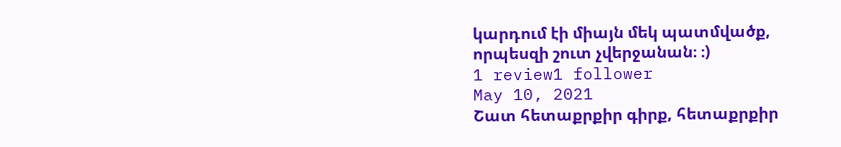կարդում էի միայն մեկ պատմվածք, որպեսզի շուտ չվերջանան։ ։)
1 review1 follower
May 10, 2021
Շատ հետաքրքիր գիրք, հետաքրքիր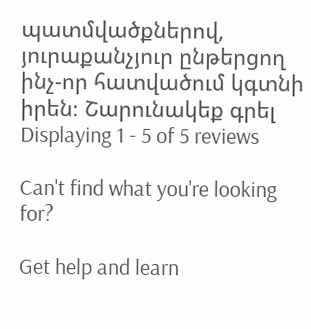պատմվածքներով, յուրաքանչյուր ընթերցող ինչ-որ հատվածում կգտնի իրեն։ Շարունակեք գրել
Displaying 1 - 5 of 5 reviews

Can't find what you're looking for?

Get help and learn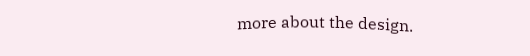more about the design.